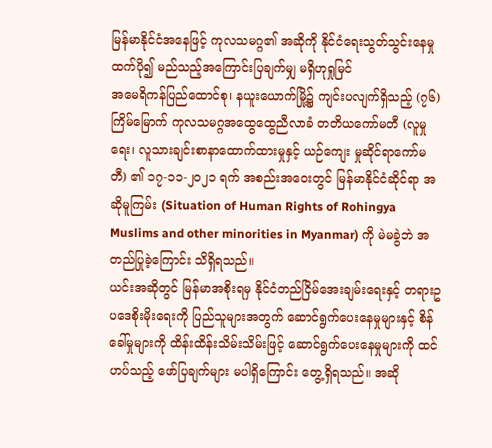မြန်မာနိုင်ငံအနေဖြင့် ကုလသမဂ္ဂ၏ အဆိုကို နိုင်ငံရေးသွတ်သွင်းနေမှုထက်ပို၍ မည်သည့်အကြောင်းပြချက်မျှ မရှိဟုရှုမြင်
အမေရိကန်ပြည်ထောင်စု၊ နယူးယောက်မြို့၌ ကျင်းပလျက်ရှိသည့် (၇၆) ကြိမ်မြောက် ကုလသမဂ္ဂအထွေထွေညီလာခံ တတိယကော်မတီ (လူမှုရေး၊ လူသားချင်းစာနာထောက်ထားမှုနှင့် ယဉ်ကျေး မှုဆိုင်ရာကော်မတီ) ၏ ၁၇-၁၁-၂၀၂၁ ရက် အစည်းအဝေးတွင် မြန်မာနိုင်ငံဆိုင်ရာ အဆိုမူကြမ်း (Situation of Human Rights of Rohingya Muslims and other minorities in Myanmar) ကို မဲမခွဲဘဲ အတည်ပြုခဲ့ကြောင်း သိရှိရသည်။
ယင်းအဆိုတွင် မြန်မာအစိုးရမှ နိုင်ငံတည်ငြိမ်အေးချမ်းရေးနှင့် တရားဥပဒေစိုးမိုးရေးကို ပြည်သူများအတွက် ဆောင်ရွက်ပေးနေမှုများနှင့် စိန်ခေါ်မှုများကို ထိန်းထိန်းသိမ်းသိမ်းဖြင့် ဆောင်ရွက်ပေးနေမှုများကို ထင်ဟပ်သည့် ဖော်ပြချက်များ မပါရှိကြောင်း တွေ့ရှိရသည်။ အဆို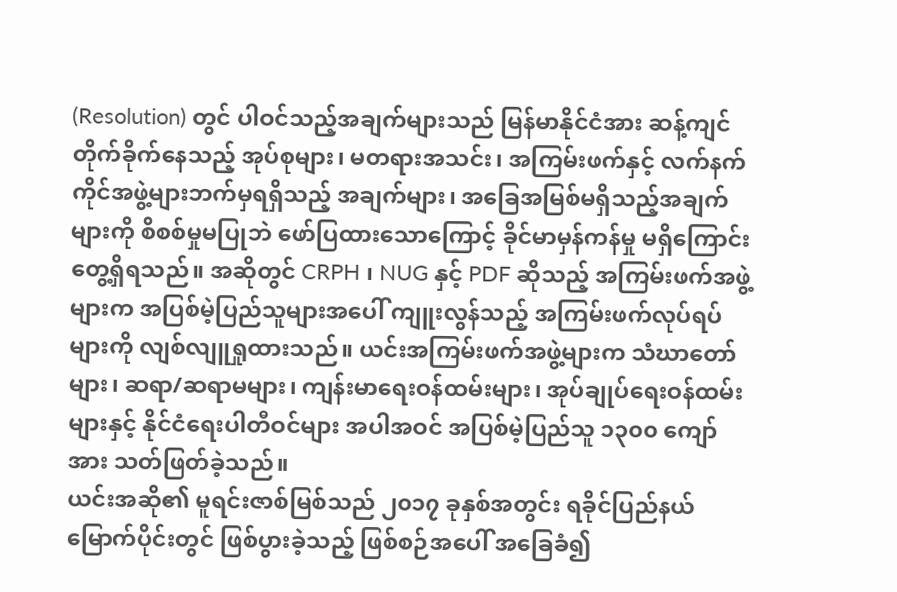(Resolution) တွင် ပါဝင်သည့်အချက်များသည် မြန်မာနိုင်ငံအား ဆန့်ကျင်တိုက်ခိုက်နေသည့် အုပ်စုများ၊ မတရားအသင်း၊ အကြမ်းဖက်နှင့် လက်နက်ကိုင်အဖွဲ့များဘက်မှရရှိသည့် အချက်များ၊ အခြေအမြစ်မရှိသည့်အချက်များကို စိစစ်မှုမပြုဘဲ ဖော်ပြထားသောကြောင့် ခိုင်မာမှန်ကန်မှု မရှိကြောင်း တွေ့ရှိရသည်။ အဆိုတွင် CRPH ၊ NUG နှင့် PDF ဆိုသည့် အကြမ်းဖက်အဖွဲ့များက အပြစ်မဲ့ပြည်သူများအပေါ် ကျူးလွန်သည့် အကြမ်းဖက်လုပ်ရပ်များကို လျစ်လျူရှုထားသည်။ ယင်းအကြမ်းဖက်အဖွဲ့များက သံဃာတော်များ၊ ဆရာ/ဆရာမများ၊ ကျန်းမာရေးဝန်ထမ်းများ၊ အုပ်ချုပ်ရေးဝန်ထမ်းများနှင့် နိုင်ငံရေးပါတီဝင်များ အပါအဝင် အပြစ်မဲ့ပြည်သူ ၁၃၀၀ ကျော်အား သတ်ဖြတ်ခဲ့သည်။
ယင်းအဆို၏ မူရင်းဇာစ်မြစ်သည် ၂၀၁၇ ခုနှစ်အတွင်း ရခိုင်ပြည်နယ် မြောက်ပိုင်းတွင် ဖြစ်ပွားခဲ့သည့် ဖြစ်စဉ်အပေါ် အခြေခံ၍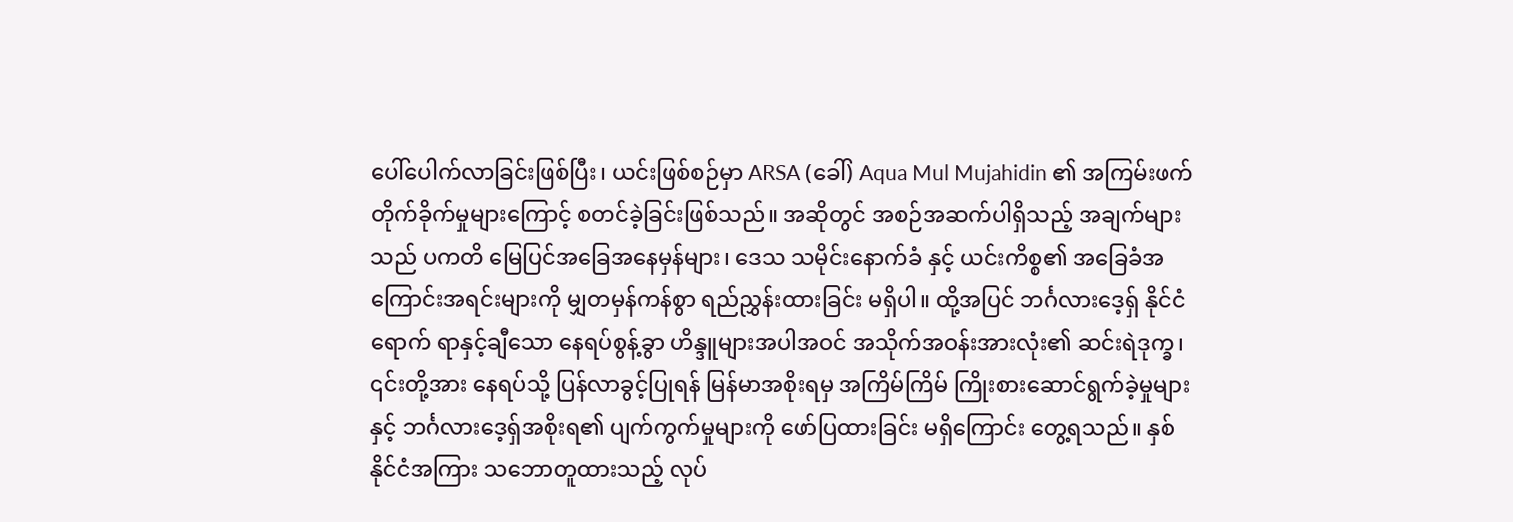ပေါ်ပေါက်လာခြင်းဖြစ်ပြီး၊ ယင်းဖြစ်စဉ်မှာ ARSA (ခေါ်) Aqua Mul Mujahidin ၏ အကြမ်းဖက်တိုက်ခိုက်မှုများကြောင့် စတင်ခဲ့ခြင်းဖြစ်သည်။ အဆိုတွင် အစဉ်အဆက်ပါရှိသည့် အချက်များသည် ပကတိ မြေပြင်အခြေအနေမှန်များ၊ ဒေသ သမိုင်းနောက်ခံ နှင့် ယင်းကိစ္စ၏ အခြေခံအကြောင်းအရင်းများကို မျှတမှန်ကန်စွာ ရည်ညွှန်းထားခြင်း မရှိပါ။ ထို့အပြင် ဘင်္ဂလားဒေ့ရှ် နိုင်ငံရောက် ရာနှင့်ချီသော နေရပ်စွန့်ခွာ ဟိန္ဒူများအပါအဝင် အသိုက်အဝန်းအားလုံး၏ ဆင်းရဲဒုက္ခ၊ ၎င်းတို့အား နေရပ်သို့ ပြန်လာခွင့်ပြုရန် မြန်မာအစိုးရမှ အကြိမ်ကြိမ် ကြိုးစားဆောင်ရွက်ခဲ့မှုများနှင့် ဘင်္ဂလားဒေ့ရှ်အစိုးရ၏ ပျက်ကွက်မှုများကို ဖော်ပြထားခြင်း မရှိကြောင်း တွေ့ရသည်။ နှစ်နိုင်ငံအကြား သဘောတူထားသည့် လုပ်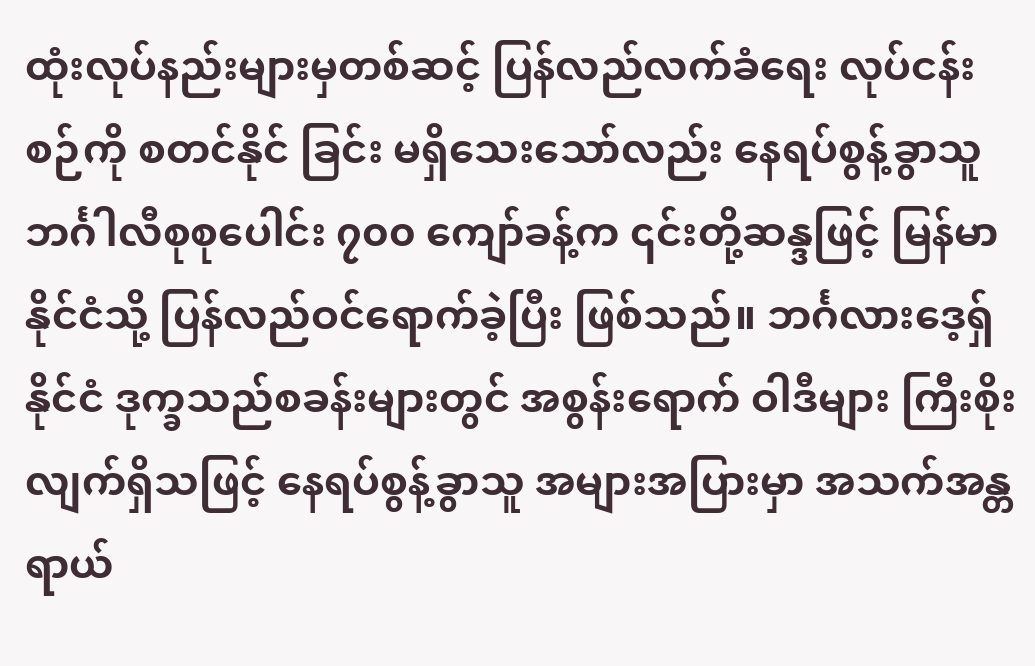ထုံးလုပ်နည်းများမှတစ်ဆင့် ပြန်လည်လက်ခံရေး လုပ်ငန်းစဉ်ကို စတင်နိုင် ခြင်း မရှိသေးသော်လည်း နေရပ်စွန့်ခွာသူ ဘင်္ဂါလီစုစုပေါင်း ၇၀၀ ကျော်ခန့်က ၎င်းတို့ဆန္ဒဖြင့် မြန်မာနိုင်ငံသို့ ပြန်လည်ဝင်ရောက်ခဲ့ပြီး ဖြစ်သည်။ ဘင်္ဂလားဒေ့ရှ်နိုင်ငံ ဒုက္ခသည်စခန်းများတွင် အစွန်းရောက် ဝါဒီများ ကြီးစိုးလျက်ရှိသဖြင့် နေရပ်စွန့်ခွာသူ အများအပြားမှာ အသက်အန္တရာယ်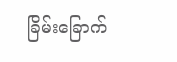ခြိမ်းခြောက်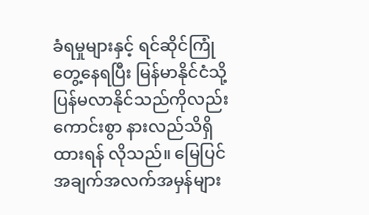ခံရမှုများနှင့် ရင်ဆိုင်ကြုံတွေ့နေရပြီး မြန်မာနိုင်ငံသို့ ပြန်မလာနိုင်သည်ကိုလည်း ကောင်းစွာ နားလည်သိရှိထားရန် လိုသည်။ မြေပြင်အချက်အလက်အမှန်များ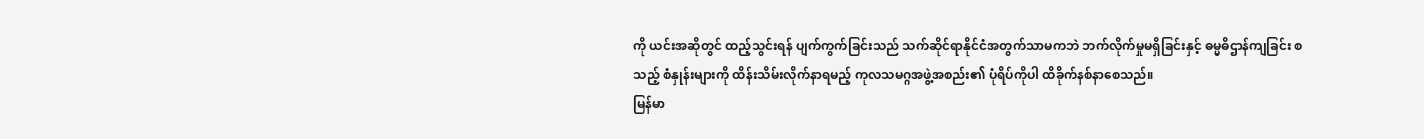ကို ယင်းအဆိုတွင် ထည့်သွင်းရန် ပျက်ကွက်ခြင်းသည် သက်ဆိုင်ရာနိုင်ငံအတွက်သာမကဘဲ ဘက်လိုက်မှုမရှိခြင်းနှင့် ဓမ္မဓိဌာန်ကျခြင်း စသည့် စံနှုန်းများကို ထိန်းသိမ်းလိုက်နာရမည့် ကုလသမဂ္ဂအဖွဲ့အစည်း၏ ပုံရိပ်ကိုပါ ထိခိုက်နစ်နာစေသည်။
မြန်မာ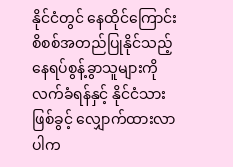နိုင်ငံတွင် နေထိုင်ကြောင်း စိစစ်အတည်ပြုနိုင်သည့် နေရပ်စွန့်ခွာသူများကို လက်ခံရန်နှင့် နိုင်ငံသားဖြစ်ခွင့် လျှောက်ထားလာပါက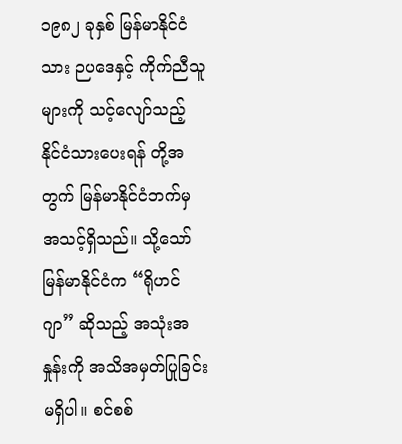၁၉၈၂ ခုနှစ် မြန်မာနိုင်ငံသား ဉပဒေနှင့် ကိုက်ညီသူများကို သင့်လျော်သည့် နိုင်ငံသားပေးရန် တို့အတွက် မြန်မာနိုင်ငံဘက်မှ အသင့်ရှိသည်။ သို့သော် မြန်မာနိုင်ငံက “ရိုဟင်ဂျာ” ဆိုသည့် အသုံးအနှုန်းကို အသိအမှတ်ပြုခြင်း မရှိပါ။ စင်စစ်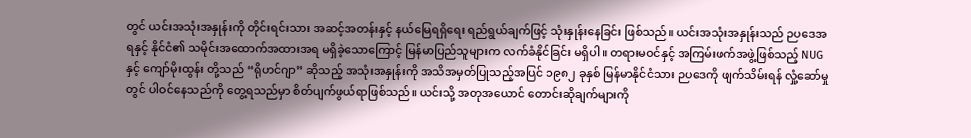တွင် ယင်းအသုံးအနှုန်းကို တိုင်းရင်းသား အဆင့်အတန်းနှင့် နယ်မြေရရှိရေး ရည်ရွယ်ချက်ဖြင့် သုံးနှုန်းနေခြင်း ဖြစ်သည်။ ယင်းအသုံးအနှုန်းသည် ဉပဒေအရနှင့် နိုင်ငံ၏ သမိုင်းအထောက်အထားအရ မရှိခဲ့သောကြောင့် မြန်မာပြည်သူများက လက်ခံနိုင်ခြင်း မရှိပါ။ တရားမဝင်နှင့် အကြမ်းဖက်အဖွဲ့ဖြစ်သည့် NUG နှင့် ကျော်မိုးထွန်း တို့သည် “ရိုဟင်ဂျာ” ဆိုသည့် အသုံးအနှုန်းကို အသိအမှတ်ပြုသည့်အပြင် ၁၉၈၂ ခုနှစ် မြန်မာနိုင်ငံသား ဉပဒေကို ဖျက်သိမ်းရန် လှုံ့ဆော်မှုတွင် ပါဝင်နေသည်ကို တွေ့ရသည်မှာ စိတ်ပျက်ဖွယ်ရာဖြစ်သည်။ ယင်းသို့ အတုအယောင် တောင်းဆိုချက်များကို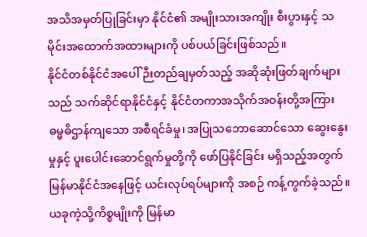အသိအမှတ်ပြုခြင်းမှာ နိုင်ငံ၏ အမျိုးသားအကျိုး စီးပွားနှင့် သမိုင်းအထောက်အထားများကို ပစ်ပယ်ခြင်းဖြစ်သည်။
နိုင်ငံတစ်နိုင်ငံအပေါ် ဉီးတည်ချမှတ်သည့် အဆိုဆုံးဖြတ်ချက်များသည် သက်ဆိုင်ရာနိုင်ငံနှင့် နိုင်ငံတကာအသိုက်အဝန်းတို့အကြား ဓမ္မဓိဌာန်ကျသော အစီရင်ခံမှု၊ အပြုသဘောဆောင်သော ဆွေးနွေးမှုနှင့် ပူးပေါင်းဆောင်ရွက်မှုတို့ကို ဖော်ပြနိုင်ခြင်း မရှိသည့်အတွက် မြန်မာနိုင်ငံအနေဖြင့် ယင်းလုပ်ရပ်များကို အစဉ် ကန့်ကွက်ခဲ့သည်။ ယခုကဲ့သို့ကိစ္စမျိုးကို မြန်မာ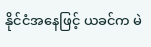နိုင်ငံအနေဖြင့် ယခင်က မဲ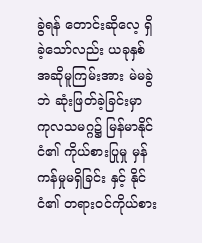ခွဲရန် တောင်းဆိုလေ့ ရှိခဲ့သော်လည်း ယခုနှစ် အဆိုမူကြမ်းအား မဲမခွဲဘဲ ဆုံးဖြတ်ခဲ့ခြင်းမှာ ကုလသမဂ္ဂ၌ မြန်မာနိုင်ငံ၏ ကိုယ်စားပြုမှု မှန်ကန်မှုမရှိခြင်း နှင့် နိုင်ငံ၏ တရားဝင်ကိုယ်စား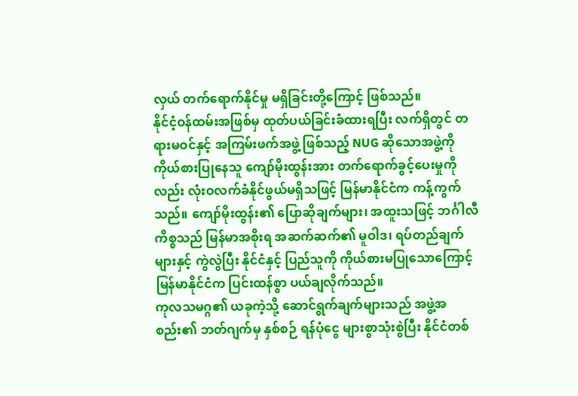လှယ် တက်ရောက်နိုင်မှု မရှိခြင်းတို့ကြောင့် ဖြစ်သည်။
နိုင်ငံ့ဝန်ထမ်းအဖြစ်မှ ထုတ်ပယ်ခြင်းခံထားရပြီး လက်ရှိတွင် တရားမဝင်နှင့် အကြမ်းဖက်အဖွဲ့ ဖြစ်သည့် NUG ဆိုသောအဖွဲ့ကို ကိုယ်စားပြုနေသူ ကျော်မိုးထွန်းအား တက်ရောက်ခွင့်ပေးမှုကိုလည်း လုံးဝလက်ခံနိုင်ဖွယ်မရှိသဖြင့် မြန်မာနိုင်ငံက ကန့်ကွက်သည်။ ကျော်မိုးထွန်း၏ ပြောဆိုချက်များ၊ အထူးသဖြင့် ဘင်္ဂါလီကိစ္စသည် မြန်မာအစိုးရ အဆက်ဆက်၏ မူဝါဒ၊ ရပ်တည်ချက်များနှင့် ကွဲလွဲပြီး နိုင်ငံနှင့် ပြည်သူကို ကိုယ်စားမပြုသောကြောင့် မြန်မာနိုင်ငံက ပြင်းထန်စွာ ပယ်ချလိုက်သည်။
ကုလသမဂ္ဂ၏ ယခုကဲ့သို့ ဆောင်ရွက်ချက်များသည် အဖွဲ့အစည်း၏ ဘတ်ဂျက်မှ နှစ်စဉ် ရန်ပုံငွေ များစွာသုံးစွဲပြီး နိုင်ငံတစ်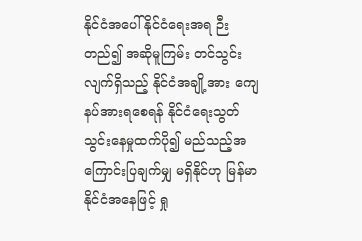နိုင်ငံအပေါ် နိုင်ငံရေးအရ ဉီးတည်၍ အဆိုမူကြမ်း တင်သွင်းလျက်ရှိသည့် နိုင်ငံအချို့အား ကျေနပ်အားရစေရန် နိုင်ငံရေးသွတ်သွင်းနေမှုထက်ပို၍ မည်သည့်အကြောင်းပြချက်မျှ မရှိနိုင်ဟု မြန်မာနိုင်ငံအနေဖြင့် ရှု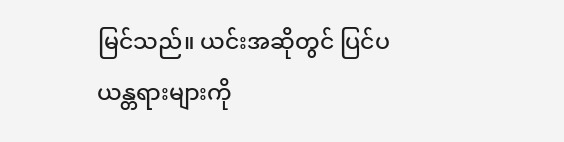မြင်သည်။ ယင်းအဆိုတွင် ပြင်ပယန္တရားများကို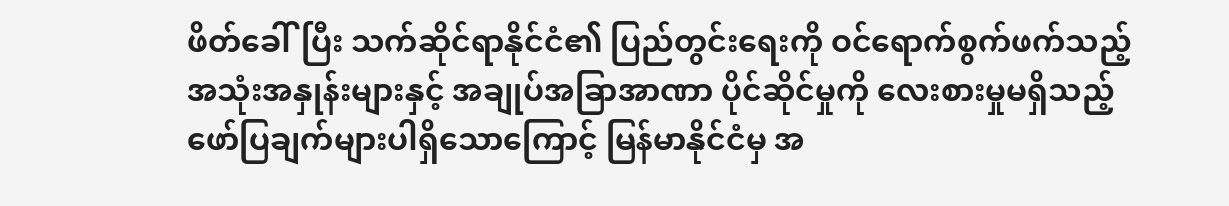ဖိတ်ခေါ်ပြီး သက်ဆိုင်ရာနိုင်ငံ၏ ပြည်တွင်းရေးကို ဝင်ရောက်စွက်ဖက်သည့် အသုံးအနှုန်းများနှင့် အချုပ်အခြာအာဏာ ပိုင်ဆိုင်မှုကို လေးစားမှုမရှိသည့် ဖော်ပြချက်များပါရှိသောကြောင့် မြန်မာနိုင်ငံမှ အ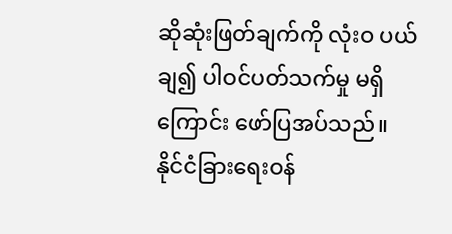ဆိုဆုံးဖြတ်ချက်ကို လုံးဝ ပယ်ချ၍ ပါဝင်ပတ်သက်မှု မရှိကြောင်း ဖော်ပြအပ်သည်။
နိုင်ငံခြားရေးဝန်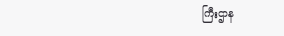ကြီးဌာန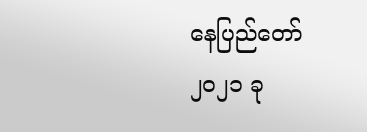နေပြည်တော်
၂၀၂၁ ခု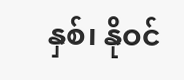နှစ်၊ နိုဝင်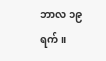ဘာလ ၁၉ ရက်။